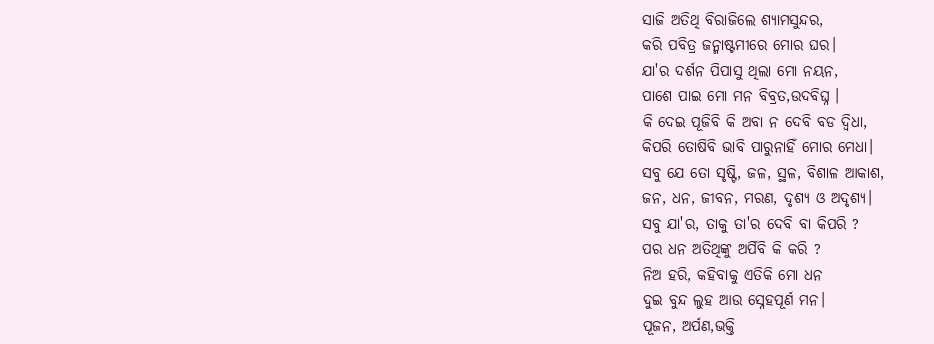ସାଜି ଅତିଥି ବିରାଜିଲେ ଶ୍ୟାମସୁନ୍ଦର,
କରି ପବିତ୍ର ଜନ୍ମାଷ୍ଟମୀରେ ମୋର ଘର।
ଯା'ର ଦର୍ଶନ ପିପାସୁ ଥିଲା ମୋ ନୟନ,
ପାଶେ ପାଇ ମୋ ମନ ବିବ୍ରତ,ଉଦବିଘ୍ନ ।
କି ଦେଇ ପୂଜିବି କି ଅବା ନ ଦେବି ବଡ ଦ୍ଵିଧା,
କିପରି ତୋଷିବି ଭାବି ପାରୁନାହିଁ ମୋର ମେଧା।
ସବୁ ଯେ ତୋ ସୃଷ୍ଟି, ଜଳ, ସ୍ଥଳ, ବିଶାଳ ଆକାଶ,
ଜନ, ଧନ, ଜୀବନ, ମରଣ, ଦୃଶ୍ୟ ଓ ଅଦୃଶ୍ୟ।
ସବୁ ଯା'ର, ତାକୁ ତା'ର ଦେବି ବା କିପରି ?
ପର ଧନ ଅତିଥିଙ୍କୁ ଅର୍ପିବି କି କରି ?
ନିଅ ହରି, କହିବାକୁ ଏତିକି ମୋ ଧନ
ଦୁଇ ବୁନ୍ଦ ଲୁହ ଆଉ ସ୍ନେହପୂର୍ଣ ମନ।
ପୂଜନ, ଅର୍ପଣ,ଭକ୍ତି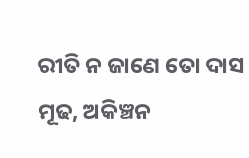ରୀତି ନ ଜାଣେ ତୋ ଦାସ
ମୂଢ, ଅକିଞ୍ଚନ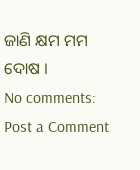ଜାଣି କ୍ଷମ ମମ ଦୋଷ ।
No comments:
Post a Comment